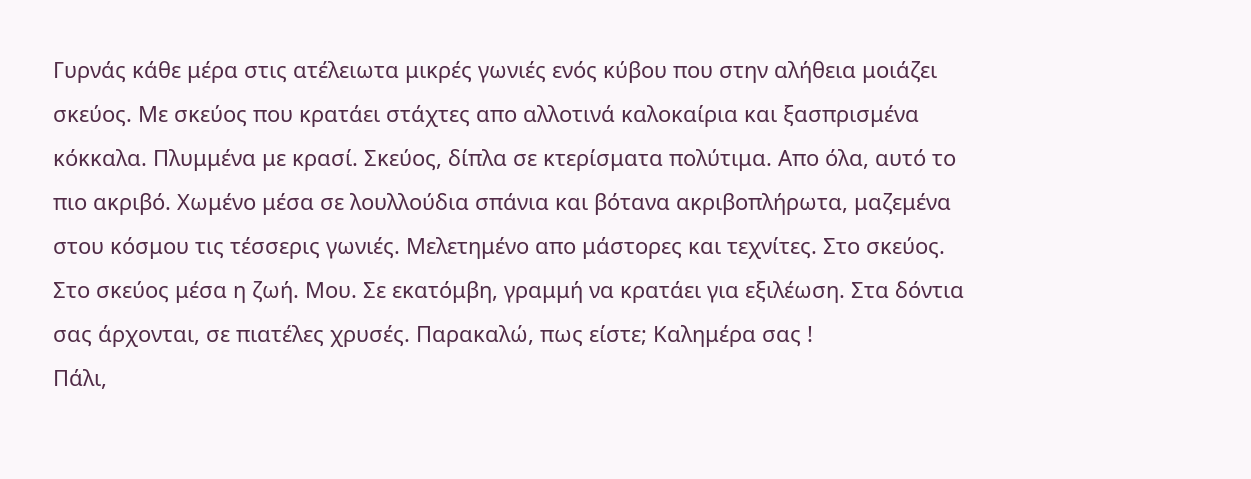Γυρνάς κάθε μέρα στις ατέλειωτα μικρές γωνιές ενός κύβου που στην αλήθεια μοιάζει σκεύος. Με σκεύος που κρατάει στάχτες απο αλλοτινά καλοκαίρια και ξασπρισμένα κόκκαλα. Πλυμμένα με κρασί. Σκεύος, δίπλα σε κτερίσματα πολύτιμα. Απο όλα, αυτό το πιο ακριβό. Χωμένο μέσα σε λουλλούδια σπάνια και βότανα ακριβοπλήρωτα, μαζεμένα στου κόσμου τις τέσσερις γωνιές. Μελετημένο απο μάστορες και τεχνίτες. Στο σκεύος. Στο σκεύος μέσα η ζωή. Μου. Σε εκατόμβη, γραμμή να κρατάει για εξιλέωση. Στα δόντια σας άρχονται, σε πιατέλες χρυσές. Παρακαλώ, πως είστε; Καλημέρα σας !
Πάλι,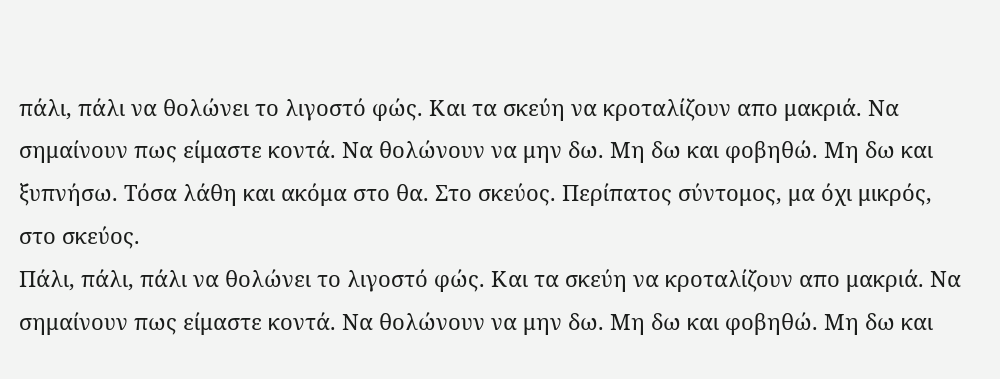πάλι, πάλι να θολώνει το λιγοστό φώς. Και τα σκεύη να κροταλίζουν απο μακριά. Να σημαίνουν πως είμαστε κοντά. Να θολώνουν να μην δω. Μη δω και φοβηθώ. Μη δω και ξυπνήσω. Τόσα λάθη και ακόμα στο θα. Στο σκεύος. Περίπατος σύντομος, μα όχι μικρός, στο σκεύος.
Πάλι, πάλι, πάλι να θολώνει το λιγοστό φώς. Και τα σκεύη να κροταλίζουν απο μακριά. Να σημαίνουν πως είμαστε κοντά. Να θολώνουν να μην δω. Μη δω και φοβηθώ. Μη δω και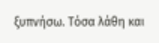ξυπνήσω. Τόσα λάθη και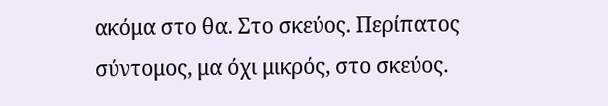ακόμα στο θα. Στο σκεύος. Περίπατος σύντομος, μα όχι μικρός, στο σκεύος.